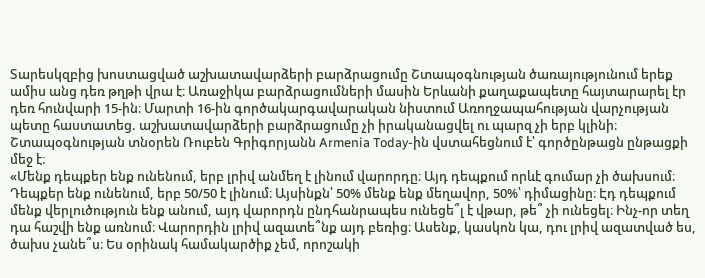Տարեսկզբից խոստացված աշխատավարձերի բարձրացումը Շտապօգնության ծառայությունում երեք ամիս անց դեռ թղթի վրա է։ Առաջիկա բարձրացումների մասին Երևանի քաղաքապետը հայտարարել էր դեռ հունվարի 15-ին։ Մարտի 16-ին գործակարգավարական նիստում Առողջապահության վարչության պետը հաստատեց. աշխատավարձերի բարձրացումը չի իրականացվել ու պարզ չի երբ կլինի։
Շտապօգնության տնօրեն Ռուբեն Գրիգորյանն Armenia Today-ին վստահեցնում է՝ գործընթացն ընթացքի մեջ է։
«Մենք դեպքեր ենք ունենում, երբ լրիվ անմեղ է լինում վարորդը։ Այդ դեպքում որևէ գումար չի ծախսում։ Դեպքեր ենք ունենում, երբ 50/50 է լինում։ Այսինքն՝ 50% մենք ենք մեղավոր, 50%՝ դիմացինը։ Էդ դեպքում մենք վերլուծություն ենք անում, այդ վարորդն ընդհանրապես ունեցե՞լ է վթար, թե՞ չի ունեցել։ Ինչ-որ տեղ դա հաշվի ենք առնում։ Վարորդին լրիվ ազատե՞նք այդ բեռից։ Ասենք, կասկոն կա, դու լրիվ ազատված ես, ծախս չանե՞ս։ Ես օրինակ համակարծիք չեմ, որոշակի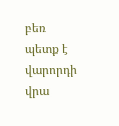բեռ պետք է վարորդի վրա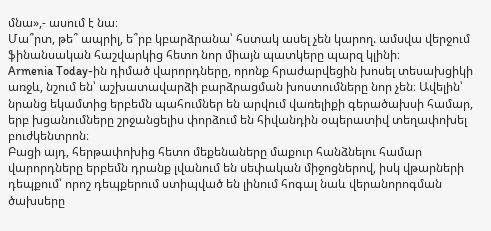մնա»,- ասում է նա։
Մա՞րտ, թե՞ ապրիլ, ե՞րբ կբարձրանա՝ հստակ ասել չեն կարող. ամսվա վերջում ֆինանսական հաշվարկից հետո նոր միայն պատկերը պարզ կլինի։
Armenia Today-ին դիմած վարորդները, որոնք հրաժարվեցին խոսել տեսախցիկի առջև, նշում են՝ աշխատավարձի բարձրացման խոստումները նոր չեն։ Ավելին՝ նրանց եկամտից երբեմն պահումներ են արվում վառելիքի գերածախսի համար, երբ խցանումները շրջանցելիս փորձում են հիվանդին օպերատիվ տեղափոխել բուժկենտրոն։
Բացի այդ, հերթափոխից հետո մեքենաները մաքուր հանձնելու համար վարորդները երբեմն դրանք լվանում են սեփական միջոցներով, իսկ վթարների դեպքում՝ որոշ դեպքերում ստիպված են լինում հոգալ նաև վերանորոգման ծախսերը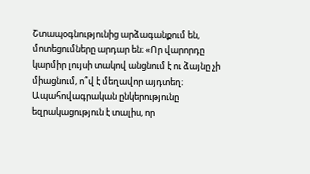Շտապօգնությունից արձագանքում են, մոտեցումները արդար են։ «Որ վարորդը կարմիր լույսի տակով անցնում է ու ձայնը չի միացնում, ո՞վ է մեղավոր այդտեղ։ Ապահովագրական ընկերությունը եզրակացություն է տալիս, որ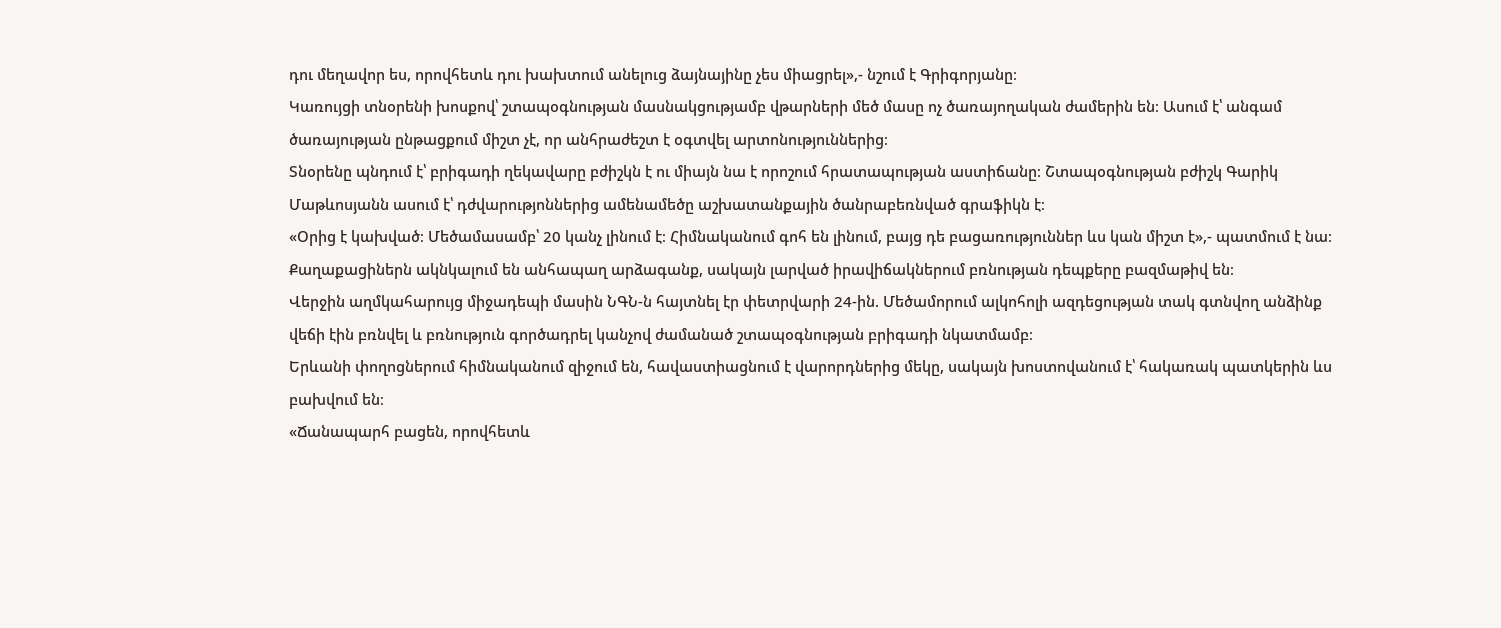դու մեղավոր ես, որովհետև դու խախտում անելուց ձայնայինը չես միացրել»,- նշում է Գրիգորյանը։
Կառույցի տնօրենի խոսքով՝ շտապօգնության մասնակցությամբ վթարների մեծ մասը ոչ ծառայողական ժամերին են։ Ասում է՝ անգամ ծառայության ընթացքում միշտ չէ, որ անհրաժեշտ է օգտվել արտոնություններից։
Տնօրենը պնդում է՝ բրիգադի ղեկավարը բժիշկն է ու միայն նա է որոշում հրատապության աստիճանը։ Շտապօգնության բժիշկ Գարիկ Մաթևոսյանն ասում է՝ դժվարությոններից ամենամեծը աշխատանքային ծանրաբեռնված գրաֆիկն է։
«Օրից է կախված։ Մեծամասամբ՝ 20 կանչ լինում է։ Հիմնականում գոհ են լինում, բայց դե բացառություններ ևս կան միշտ է»,- պատմում է նա։
Քաղաքացիներն ակնկալում են անհապաղ արձագանք, սակայն լարված իրավիճակներում բռնության դեպքերը բազմաթիվ են։
Վերջին աղմկահարույց միջադեպի մասին ՆԳՆ-ն հայտնել էր փետրվարի 24-ին. Մեծամորում ալկոհոլի ազդեցության տակ գտնվող անձինք վեճի էին բռնվել և բռնություն գործադրել կանչով ժամանած շտապօգնության բրիգադի նկատմամբ։
Երևանի փողոցներում հիմնականում զիջում են, հավաստիացնում է վարորդներից մեկը, սակայն խոստովանում է՝ հակառակ պատկերին ևս բախվում են։
«Ճանապարհ բացեն, որովհետև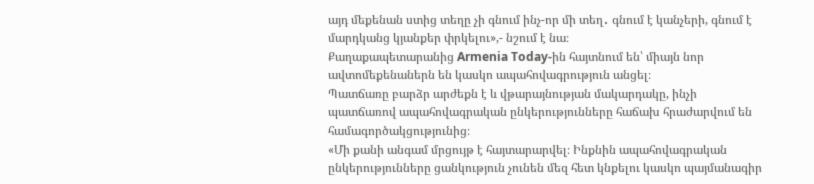այդ մեքենան ստից տեղը չի գնում ինչ-որ մի տեղ․ գնում է կանչերի, գնում է մարդկանց կյանքեր փրկելու»,- նշում է նա։
Քաղաքապետարանից Armenia Today-ին հայտնում են՝ միայն նոր ավտոմեքենաներն են կասկո ապահովագրություն անցել։
Պատճառը բարձր արժեքն է և վթարայնության մակարդակը, ինչի պատճառով ապահովագրական ընկերությունները հաճախ հրաժարվում են համագործակցությունից։
«Մի քանի անգամ մրցույթ է հայտարարվել։ Ինքնին ապահովագրական ընկերությունները ցանկություն չունեն մեզ հետ կնքելու կասկո պայմանագիր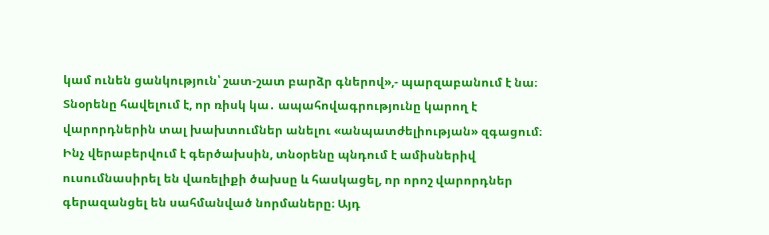կամ ունեն ցանկություն՝ շատ-շատ բարձր գներով»,- պարզաբանում է նա։
Տնօրենը հավելում է, որ ռիսկ կա․ ապահովագրությունը կարող է վարորդներին տալ խախտումներ անելու «անպատժելիության» զգացում։
Ինչ վերաբերվում է գերծախսին, տնօրենը պնդում է ամիսներիվ ուսումնասիրել են վառելիքի ծախսը և հասկացել, որ որոշ վարորդներ գերազանցել են սահմանված նորմաները։ Այդ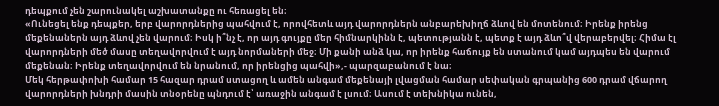դեպքում չեն շարունակել աշխատանքը ու հեռացել են։
«Ունեցել ենք դեպքեր, երբ վարորդներից պահվում է, որովհետև այդ վարորդներն անբարեխիղճ ձևով են մոտենում։ Իրենք իրենց մեքենաներն այդ ձևով չեն վարում։ Իսկ ի՞նչ է, որ այդ գույքը մեր հիմնարկինն է, պետությանն է, պետք է այդ ձևո՞վ վերաբերվել։ Հիմա էլ վարորդների մեծ մասը տեղավորվում է այդ նորմաների մեջ։ Մի քանի անձ կա, որ իրենք հաճույք են ստանում կամ այդպես են վարում մեքենան։ Իրենք տեղավորվում են նրանում, որ իրենցից պահվի»,- պարզաբանում է նա։
Մեկ հերթափոխի համար 15 հազար դրամ ստացող և ամեն անգամ մեքենայի լվացման համար սեփական գրպանից 600 դրամ վճարող վարորդների խնդրի մասին տնօրենը պնդում է՝ առաջին անգամ է լսում։ Ասում է տեխնիկա ունեն,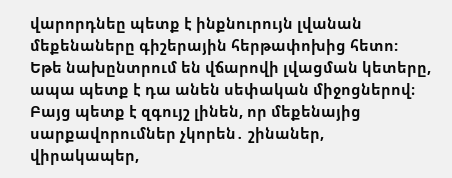վարորդնեը պետք է ինքնուրույն լվանան մեքենաները գիշերային հերթափոխից հետո: Եթե նախընտրում են վճարովի լվացման կետերը, ապա պետք է դա անեն սեփական միջոցներով։
Բայց պետք է զգույշ լինեն, որ մեքենայից սարքավորումներ չկորեն․ շինաներ, վիրակապեր,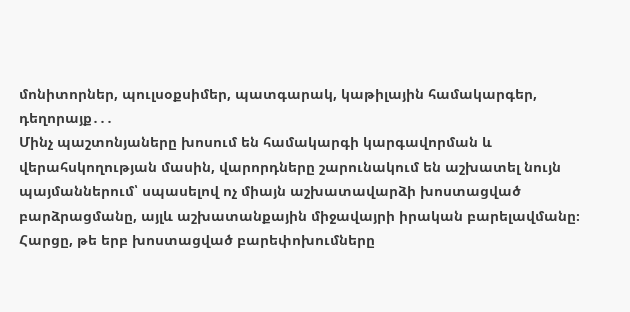մոնիտորներ, պուլսօքսիմեր, պատգարակ, կաթիլային համակարգեր, դեղորայք․․․
Մինչ պաշտոնյաները խոսում են համակարգի կարգավորման և վերահսկողության մասին, վարորդները շարունակում են աշխատել նույն պայմաններում՝ սպասելով ոչ միայն աշխատավարձի խոստացված բարձրացմանը, այլև աշխատանքային միջավայրի իրական բարելավմանը։
Հարցը, թե երբ խոստացված բարեփոխումները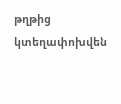թղթից կտեղափոխվեն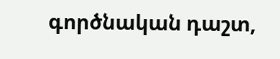գործնական դաշտ,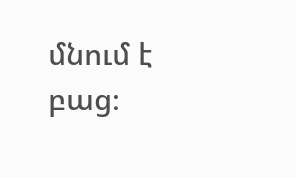մնում է բաց։